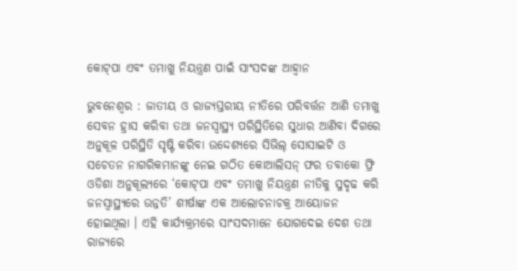କୋଟ୍‌ପା ଏବଂ ତମାଖୁ ନିୟନ୍ତ୍ରଣ ପାଇଁ ସାଂସଦଙ୍କ ଆହ୍ୱାନ

ଭୁବନେଶ୍ୱର : ଜାତୀୟ ଓ ରାଜ୍ୟସ୍ତରୀୟ ନୀତିରେ ପରିବର୍ତ୍ତନ ଆଣି ତମାଖୁ ସେବନ ହ୍ରାସ କରିବା ତଥା ଜନସ୍ୱାସ୍ଥ୍ୟ ପରିସ୍ଥିତିରେ ସୁଧାର ଆଣିବା ଦିଗରେ ଅନୁକୂଳ ପରିସ୍ଥିତି ସୃଷ୍ଟି କରିବା ଉଦ୍ଦେଶ୍ୟରେ ସିଭିଲ୍ ସୋସାଇଟି ଓ ସଚେତନ ନାଗରିକମାନଙ୍କୁ ନେଇ ଗଠିତ କୋଆଲିସନ୍ ଫର ତବାକୋ ଫ୍ରି ଓଡିଶା ଅନୁକୂଲ୍ୟରେ ‘କୋଟ୍‌ପା ଏବଂ ତମାଖୁ ନିୟନ୍ତ୍ରଣ ନୀତିକୁ ସୁଦୃଢ କରି ଜନସ୍ୱାସ୍ଥ୍ୟରେ ଉନ୍ନତି’ ଶୀର୍ଷାଙ୍କ ଏକ ଆଲୋଚନାଚକ୍ର ଆୟୋଜନ ହୋଇଥିଲା । ଏହି କାର୍ଯ୍ୟକ୍ରମରେ ସାଂସଦମାନେ ଯୋଗଦେଇ ଦେଶ ତଥା ରାଜ୍ୟରେ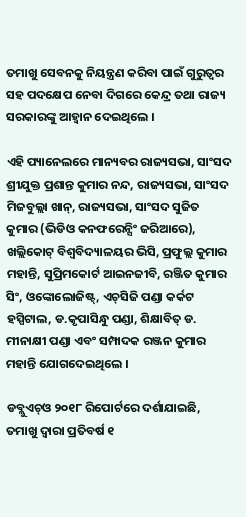ତମାଖୁ ସେବନକୁ ନିୟନ୍ତ୍ରଣ କରିବା ପାଇଁ ଗୁରୁତ୍ୱର ସହ ପଦକ୍ଷେପ ନେବା ଦିଗରେ କେନ୍ଦ୍ର ତଥା ରାଜ୍ୟ ସରକାରଙ୍କୁ ଆହ୍ୱାନ ଦେଇଥିଲେ ।

ଏହି ପ୍ୟାନେଲରେ ମାନ୍ୟବର ରାଜ୍ୟସଭା, ସାଂସଦ ଶ୍ରୀଯୁକ୍ତ ପ୍ରଶାନ୍ତ କୁମାର ନନ୍ଦ, ରାଜ୍ୟସଭା, ସାଂସଦ ମିଜବୁଲ୍ଲା ଖାନ୍‌, ରାଜ୍ୟସଭା, ସାଂସଦ ସୁଜିତ କୁମାର (ଭିଡିଓ କନଫରେନ୍ସିଂ ଜରିଆରେ), ଖଲ୍ଲିକୋଟ୍ ବିଶ୍ୱବିଦ୍ୟାଳୟର ଭିସି, ପ୍ରଫୁଲ୍ଲ କୁମାର ମହାନ୍ତି, ସୁପ୍ରିମକୋର୍ଟ ଆଇନଜୀବି, ରଞ୍ଜିତ କୁମାର ସିଂ, ଓଙ୍କୋଲୋଜିଷ୍ଟ୍‌, ଏଚ୍‌ସିଜି ପଣ୍ଡା କର୍କଟ ହସ୍ପିଟାଲ, ଡ.କୃପାସିନ୍ଧୁ ପଣ୍ଡା, ଶିକ୍ଷାବିତ୍ ଡ. ମୀନାକ୍ଷୀ ପଣ୍ଡା ଏବଂ ସମ୍ପାଦକ ରଞ୍ଜନ କୁମାର ମହାନ୍ତି ଯୋଗଦେଇଥିଲେ ।

ଡବ୍ଲୁଏଚ୍‌ଓ ୨୦୧୮ ରିପୋର୍ଟରେ ଦର୍ଶାଯାଇଛି, ତମାଖୁ ଦ୍ୱାରା ପ୍ରତିବର୍ଷ ୧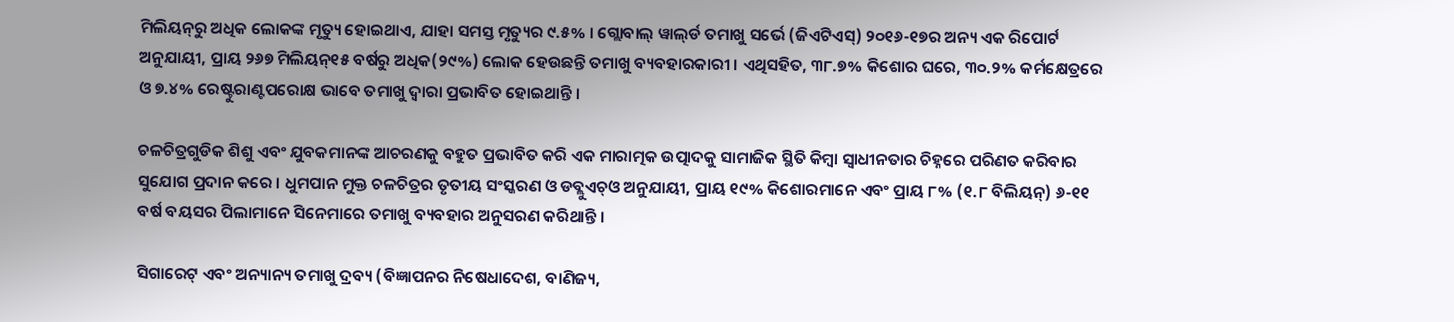ମିଲିୟନ୍‌ରୁ ଅଧିକ ଲୋକଙ୍କ ମୃତ୍ୟୁ ହୋଇଥାଏ, ଯାହା ସମସ୍ତ ମୃତ୍ୟୁର ୯.୫% । ଗ୍ଲୋବାଲ୍ ୱାଲ୍‌ର୍ଡ ତମାଖୁ ସର୍ଭେ (ଜିଏଟିଏସ୍‌) ୨୦୧୬-୧୭ର ଅନ୍ୟ ଏକ ରିପୋର୍ଟ ଅନୁଯାୟୀ, ପ୍ରାୟ ୨୬୭ ମିଲିୟନ୍‌୧୫ ବର୍ଷରୁ ଅଧିକ(୨୯%) ଲୋକ ହେଉଛନ୍ତି ତମାଖୁ ବ୍ୟବହାରକାରୀ । ଏଥିସହିତ, ୩୮.୭% କିଶୋର ଘରେ, ୩୦.୨% କର୍ମକ୍ଷେତ୍ରରେ ଓ ୭.୪% ରେଷ୍ଟୁରାଣ୍ଟପରୋକ୍ଷ ଭାବେ ତମାଖୁ ଦ୍ୱାରା ପ୍ରଭାବିତ ହୋଇଥାନ୍ତି ।

ଚଳଚିତ୍ରଗୁଡିକ ଶିଶୁ ଏବଂ ଯୁବକମାନଙ୍କ ଆଚରଣକୁ ବହୁତ ପ୍ରଭାବିତ କରି ଏକ ମାରାତ୍ମକ ଉତ୍ପାଦକୁ ସାମାଜିକ ସ୍ଥିତି କିମ୍ବା ସ୍ୱାଧୀନତାର ଚିହ୍ନରେ ପରିଣତ କରିବାର ସୁଯୋଗ ପ୍ରଦାନ କରେ । ଧୁମପାନ ମୁକ୍ତ ଚଳଚିତ୍ରର ତୃତୀୟ ସଂସ୍କରଣ ଓ ଡବ୍ଲୁଏଚ୍‌ଓ ଅନୁଯାୟୀ, ପ୍ରାୟ ୧୯% କିଶୋରମାନେ ଏବଂ ପ୍ରାୟ ୮% (୧.୮ ବିଲିୟନ୍‌) ୬-୧୧ ବର୍ଷ ବୟସର ପିଲାମାନେ ସିନେମାରେ ତମାଖୁ ବ୍ୟବହାର ଅନୁସରଣ କରିଥାନ୍ତି ।

ସିଗାରେଟ୍ ଏବଂ ଅନ୍ୟାନ୍ୟ ତମାଖୁ ଦ୍ରବ୍ୟ (ବିଜ୍ଞାପନର ନିଷେଧାଦେଶ, ବାଣିଜ୍ୟ,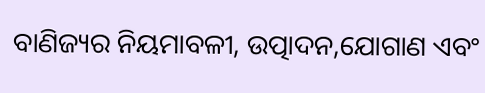ବାଣିଜ୍ୟର ନିୟମାବଳୀ, ଉତ୍ପାଦନ,ଯୋଗାଣ ଏବଂ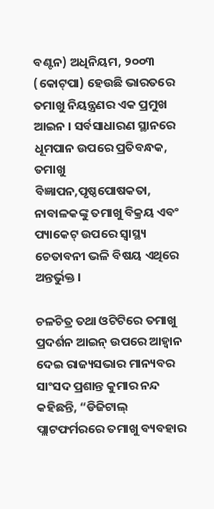ବଣ୍ଟନ) ଅଧିନିୟମ, ୨୦୦୩ (କୋଟ୍‌ପା) ହେଉଛି ଭାରତରେ ତମାଖୁ ନିୟନ୍ତ୍ରଣର ଏକ ପ୍ରମୁଖ ଆଇନ । ସର୍ବସାଧାରଣ ସ୍ଥାନରେ ଧୂମପାନ ଉପରେ ପ୍ରତିବନ୍ଧକ, ତମାଖୁ ବିଜ୍ଞାପନ,ପୃଷ୍ଠପୋଷକତା, ନାବାଳକଙ୍କୁ ତମାଖୁ ବିକ୍ରୟ ଏବଂ ପ୍ୟାକେଟ୍ ଉପରେ ସ୍ୱାସ୍ଥ୍ୟ ଚେତାବନୀ ଭଳି ବିଷୟ ଏଥିରେ ଅନ୍ତର୍ଭୁକ୍ତ ।

ଚଳଚିତ୍ର ତଥା ଓଟିଟିରେ ତମାଖୁ ପ୍ରଦର୍ଶନ ଆଇନ୍ ଉପରେ ଆହ୍ୱାନ ଦେଇ ରାଜ୍ୟସଭାର ମାନ୍ୟବର ସାଂସଦ ପ୍ରଶାନ୍ତ କୁମାର ନନ୍ଦ କହିଛନ୍ତି, “ଡିଜିଟାଲ୍ ପ୍ଲାଟଫର୍ମରରେ ତମାଖୁ ବ୍ୟବହାର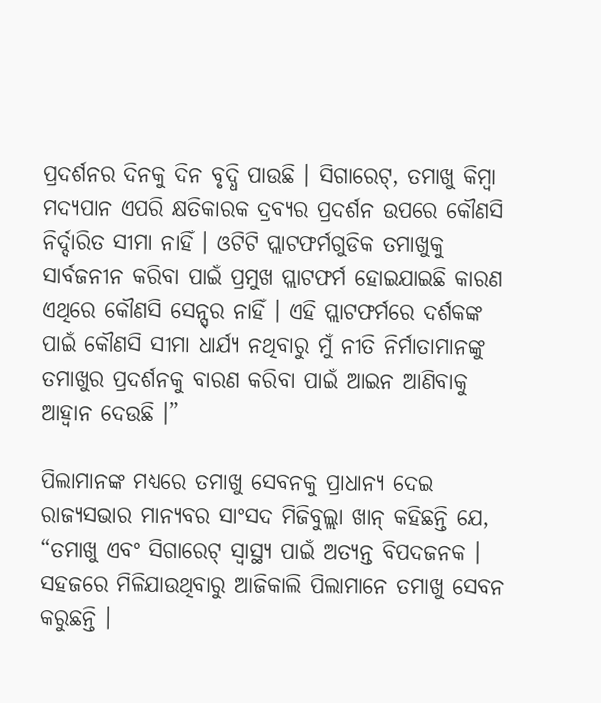ପ୍ରଦର୍ଶନର ଦିନକୁ ଦିନ ବୃଦ୍ଧି ପାଉଛି । ସିଗାରେଟ୍‌, ତମାଖୁ କିମ୍ବା ମଦ୍ୟପାନ ଏପରି କ୍ଷତିକାରକ ଦ୍ରବ୍ୟର ପ୍ରଦର୍ଶନ ଉପରେ କୌଣସି ନିର୍ଦ୍ଦାରିତ ସୀମା ନାହିଁ । ଓଟିଟି ପ୍ଲାଟଫର୍ମଗୁଡିକ ତମାଖୁକୁ ସାର୍ବଜନୀନ କରିବା ପାଇଁ ପ୍ରମୁଖ ପ୍ଲାଟଫର୍ମ ହୋଇଯାଇଛି କାରଣ ଏଥିରେ କୌଣସି ସେନ୍ସ୍‌ର ନାହିଁ । ଏହି ପ୍ଲାଟଫର୍ମରେ ଦର୍ଶକଙ୍କ ପାଇଁ କୌଣସି ସୀମା ଧାର୍ଯ୍ୟ ନଥିବାରୁ ମୁଁ ନୀତି ନିର୍ମାତାମାନଙ୍କୁ ତମାଖୁର ପ୍ରଦର୍ଶନକୁ ବାରଣ କରିବା ପାଇଁ ଆଇନ ଆଣିବାକୁ ଆହ୍ୱାନ ଦେଉଛି ।”

ପିଲାମାନଙ୍କ ମଧ୍ୟରେ ତମାଖୁ ସେବନକୁ ପ୍ରାଧାନ୍ୟ ଦେଇ ରାଜ୍ୟସଭାର ମାନ୍ୟବର ସାଂସଦ ମିଜିବୁଲ୍ଲା ଖାନ୍ କହିଛନ୍ତି ଯେ, “ତମାଖୁ ଏବଂ ସିଗାରେଟ୍ ସ୍ୱାସ୍ଥ୍ୟ ପାଇଁ ଅତ୍ୟନ୍ତ ବିପଦଜନକ । ସହଜରେ ମିଳିଯାଉଥିବାରୁ ଆଜିକାଲି ପିଲାମାନେ ତମାଖୁ ସେବନ କରୁଛନ୍ତି ।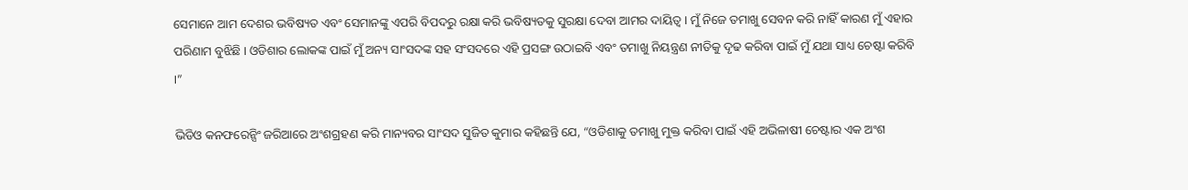ସେମାନେ ଆମ ଦେଶର ଭବିଷ୍ୟତ ଏବଂ ସେମାନଙ୍କୁ ଏପରି ବିପଦରୁ ରକ୍ଷା କରି ଭବିଷ୍ୟତକୁ ସୁରକ୍ଷା ଦେବା ଆମର ଦାୟିତ୍ୱ । ମୁଁ ନିଜେ ତମାଖୁ ସେବନ କରି ନାହିଁ କାରଣ ମୁଁ ଏହାର ପରିଣାମ ବୁଝିଛି । ଓଡିଶାର ଲୋକଙ୍କ ପାଇଁ ମୁଁ ଅନ୍ୟ ସାଂସଦଙ୍କ ସହ ସଂସଦରେ ଏହି ପ୍ରସଙ୍ଗ ଉଠାଇବି ଏବଂ ତମାଖୁ ନିୟନ୍ତ୍ରଣ ନୀତିକୁ ଦୃଢ କରିବା ପାଇଁ ମୁଁ ଯଥା ସାଧ୍ୟ ଚେଷ୍ଟା କରିବି ।”

ଭିଡିଓ କନଫରେନ୍ସିଂ ଜରିଆରେ ଅଂଶଗ୍ରହଣ କରି ମାନ୍ୟବର ସାଂସଦ ସୁଜିତ କୁମାର କହିଛନ୍ତି ଯେ, “ଓଡିଶାକୁ ତମାଖୁ ମୁକ୍ତ କରିବା ପାଇଁ ଏହି ଅଭିଳାଷୀ ଚେଷ୍ଟାର ଏକ ଅଂଶ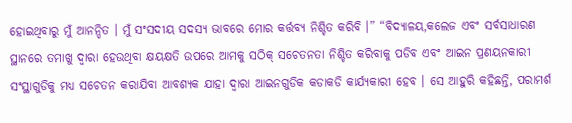ହୋଇଥିବାରୁ ମୁଁ ଆନନ୍ଦିତ । ମୁଁ ସଂସଦୀୟ ସଦସ୍ୟ ଭାବରେ ମୋର କର୍ତ୍ତବ୍ୟ ନିଶ୍ଚିତ କରିବି ।” “ବିଦ୍ୟାଳୟ,କଲେଜ ଏବଂ ସର୍ବସାଧାରଣ ସ୍ଥାନରେ ତମାଖୁ ଦ୍ୱାରା ହେଉଥିବା କ୍ଷୟକ୍ଷତି ଉପରେ ଆମକୁ ସଠିକ୍ ସଚେତନତା ନିଶ୍ଚିତ କରିବାକୁ ପଡିବ ଏବଂ ଆଇନ ପ୍ରଣୟନକାରୀ ସଂସ୍ଥାଗୁଡିକୁ ମଧ୍ୟ ସଚେତନ କରାଯିବା ଆବଶ୍ୟକ ଯାହା ଦ୍ୱାରା ଆଇନଗୁଡିକ କଡାକଡି କାର୍ଯ୍ୟକାରୀ ହେବ । ସେ ଆହୁରି କହିଛନ୍ତି, ପରାମର୍ଶ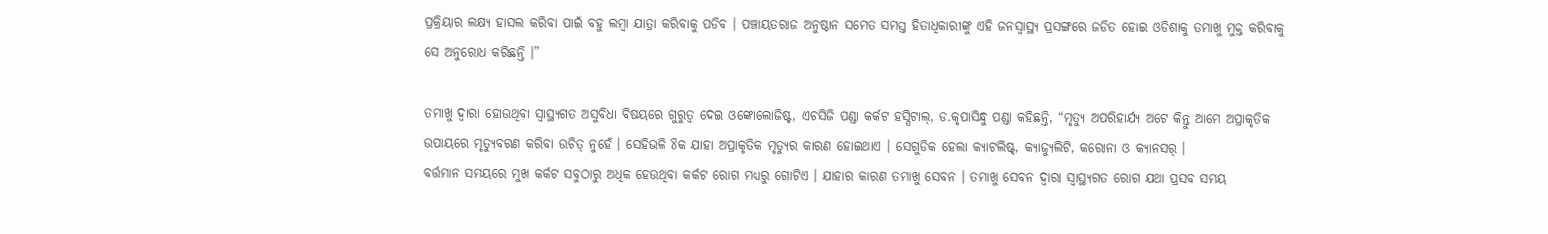ପ୍ରକ୍ରିୟାର ଲକ୍ଷ୍ୟ ହାସଲ କରିବା ପାଇଁ ବହୁ ଲମ୍ବା ଯାତ୍ରା କରିବାକୁ ପଡିବ । ପଞ୍ଚାୟତରାଜ ଅନୁଷ୍ଠାନ ସମେତ ସମସ୍ତ ହିତାଧିକାରୀଙ୍କୁ ଏହି ଜନସ୍ୱାସ୍ଥ୍ୟ ପ୍ରସଙ୍ଗରେ ଜଡିତ ହୋଇ ଓଡିଶାକୁ ତମାଖୁ ମୁକ୍ତ କରିବାକୁ ସେ ଅନୁରୋଧ କରିଛନ୍ତି ।”

ତମାଖୁ ଦ୍ୱାରା ହୋଉଥିବା ସ୍ୱାସ୍ଥ୍ୟଗତ ଅସୁବିଧା ବିଷୟରେ ଗୁରୁତ୍ୱ ଦେଇ ଓଙ୍କୋଲୋଜିଷ୍ଟ, ଏଚସିଜି ପଣ୍ଡା କର୍କଟ ହସ୍ପିଟାଲ୍‌, ଡ.କୃପାସିନ୍ଧୁ ପଣ୍ଡା କହିଛନ୍ତି, “ମୃତ୍ୟୁ ଅପରିହାର୍ଯ୍ୟ ଅଟେ କିନ୍ତୁ ଆମେ ଅପ୍ରାକୃତିକ ଉପାୟରେ ମୃତ୍ୟୁବରଣ କରିବା ଉଚିତ୍ ନୁହେଁ । ସେହିଭଳି ୪ିକ ଯାହା ଅପ୍ରାକୃତିକ ମୃତ୍ୟୁର କାରଣ ହୋଇଥାଏ । ସେଗୁଡିକ ହେଲା କ୍ୟାଟଲିଷ୍ଟ୍‌, କ୍ୟାଜ୍ୟୁଲିଟି, କରୋନା ଓ କ୍ୟାନସର୍ ।
ବର୍ତ୍ତମାନ ସମୟରେ ମୁଖ କର୍କଟ ସବୁଠାରୁ ଅଧିକ ହେଉଥିବା କର୍କଟ ରୋଗ ମଧ୍ୟରୁ ଗୋଟିଏ । ଯାହାର କାରଣ ତମାଖୁ ସେବନ । ତମାଖୁ ସେବନ ଦ୍ୱାରା ସ୍ୱାସ୍ଥ୍ୟଗତ ରୋଗ ଯଥା ପ୍ରସବ ସମୟ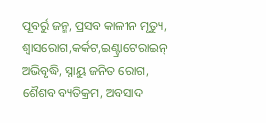ପୂବର୍ରୁ ଜନ୍ମ, ପ୍ରସବ କାଳୀନ ମୃତ୍ୟୁ, ଶ୍ୱାସରୋଗ,କର୍କଟ,ଇଣ୍ଟ୍ରାଟେରାଇନ୍ ଅଭିବୃଦ୍ଧି, ସ୍ନାୟୁ ଜନିତ ରୋଗ, ଶୈଶବ ବ୍ୟତିକ୍ରମ, ଅବସାଦ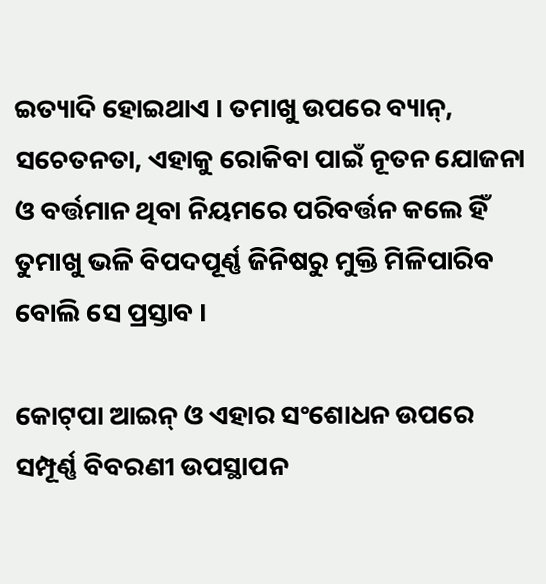ଇତ୍ୟାଦି ହୋଇଥାଏ । ତମାଖୁ ଉପରେ ବ୍ୟାନ୍‌, ସଚେତନତା, ଏହାକୁ ରୋକିବା ପାଇଁ ନୂତନ ଯୋଜନା ଓ ବର୍ତ୍ତମାନ ଥିବା ନିୟମରେ ପରିବର୍ତ୍ତନ କଲେ ହିଁ ତୁମାଖୁ ଭଳି ବିପଦପୂର୍ଣ୍ଣ ଜିନିଷରୁ ମୁକ୍ତି ମିଳିପାରିବ ବୋଲି ସେ ପ୍ରସ୍ତାବ ।

କୋଟ୍‌ପା ଆଇନ୍ ଓ ଏହାର ସଂଶୋଧନ ଉପରେ ସମ୍ପୂର୍ଣ୍ଣ ବିବରଣୀ ଉପସ୍ଥାପନ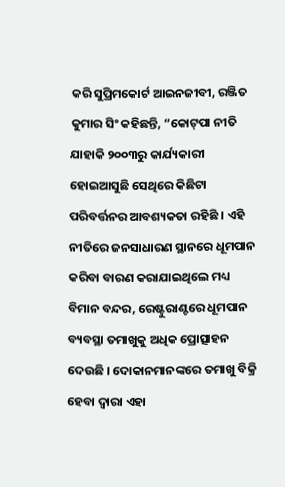କରି ସୁପ୍ରିମକୋର୍ଟ ଆଇନଜୀବୀ, ରଞ୍ଜିତ କୁମାର ସିଂ କହିଛନ୍ତି, “କୋଟ୍‌ପା ନୀତି ଯାହାକି ୨୦୦୩ରୁ କାର୍ଯ୍ୟକାରୀ ହୋଇଆସୁଛି ସେଥିରେ କିଛିଟା ପରିବର୍ତ୍ତନର ଆବଶ୍ୟକତା ରହିଛି । ଏହି ନୀତିରେ ଜନସାଧାରଣ ସ୍ଥାନରେ ଧୂମପାନ କରିବା ବାରଣ କରାଯାଇଥିଲେ ମଧ୍ୟ ବିମାନ ବନ୍ଦର, ରେଷ୍ଟୁରାଣ୍ଟରେ ଧୂମପାନ ବ୍ୟବସ୍ଥା ତମାଖୁକୁ ଅଧିକ ପ୍ରୋତ୍ସାହନ ଦେଉଛି । ଦୋକାନମାନଙ୍କରେ ତମାଖୁ ବିକ୍ରି ହେବା ଦ୍ୱାରା ଏହା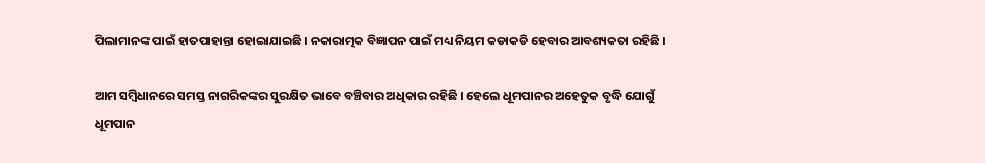ପିଲାମାନଙ୍କ ପାଇଁ ହାତପାହାନ୍ତା ହୋଇାଯାଇଛି । ନକାରାତ୍ମକ ବିଜ୍ଞାପନ ପାଇଁ ମଧ୍ୟ ନିୟମ କଡାକଡି ହେବାର ଆବଶ୍ୟକତା ରହିଛି ।

ଆମ ସମ୍ବିଧାନରେ ସମସ୍ତ ନାଗରିକଙ୍କର ସୁରକ୍ଷିତ ଭାବେ ବଞ୍ଚିବାର ଅଧିକାର ରହିଛି । ହେଲେ ଧୂମପାନର ଅହେତୁକ ବୃଦ୍ଧି ଯୋଗୁଁ ଧୂମପାନ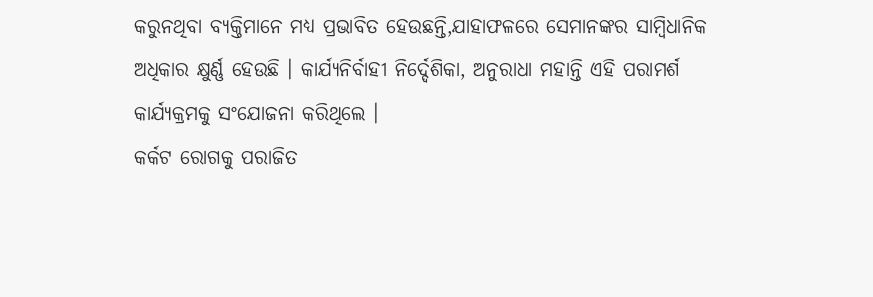କରୁନଥିବା ବ୍ୟକ୍ତିମାନେ ମଧ୍ୟ ପ୍ରଭାବିତ ହେଉଛନ୍ତି,ଯାହାଫଳରେ ସେମାନଙ୍କର ସାମ୍ବିଧାନିକ ଅଧିକାର କ୍ଷୁର୍ଣ୍ଣ ହେଉଛି । କାର୍ଯ୍ୟନିର୍ବାହୀ ନିର୍ଦ୍ଦେଶିକା, ଅନୁରାଧା ମହାନ୍ତି ଏହି ପରାମର୍ଶ କାର୍ଯ୍ୟକ୍ରମକୁ ସଂଯୋଜନା କରିଥିଲେ ।
କର୍କଟ ରୋଗକୁ ପରାଜିତ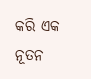କରି ଏକ ନୂତନ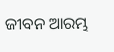ଜୀବନ ଆରମ୍ଭ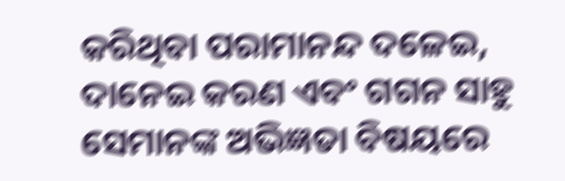କରିଥିବା ପରାମାନନ୍ଦ ଦଳେଇ, ଦାନେଇ କରଣ ଏବଂ ଗଗନ ସାହୁ ସେମାନଙ୍କ ଅଭିଜ୍ଞତା ବିଷୟରେ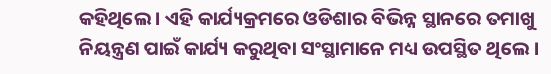କହିଥିଲେ । ଏହି କାର୍ଯ୍ୟକ୍ରମରେ ଓଡିଶାର ବିଭିନ୍ନ ସ୍ଥାନରେ ତମାଖୁ ନିୟନ୍ତ୍ରଣ ପାଇଁ କାର୍ଯ୍ୟ କରୁଥିବା ସଂସ୍ଥାମାନେ ମଧ୍ୟ ଉପସ୍ଥିତ ଥିଲେ ।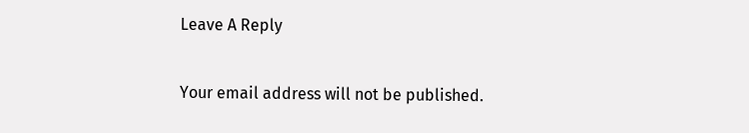Leave A Reply

Your email address will not be published.